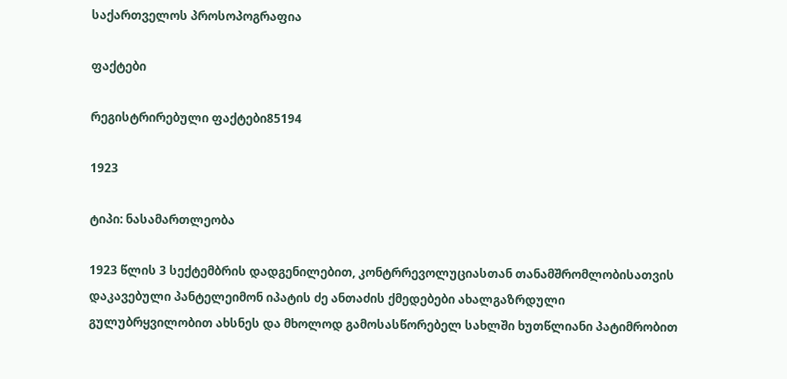საქართველოს პროსოპოგრაფია

ფაქტები

რეგისტრირებული ფაქტები85194

1923

ტიპი: ნასამართლეობა

1923 წლის 3 სექტემბრის დადგენილებით, კონტრრევოლუციასთან თანამშრომლობისათვის დაკავებული პანტელეიმონ იპატის ძე ანთაძის ქმედებები ახალგაზრდული გულუბრყვილობით ახსნეს და მხოლოდ გამოსასწორებელ სახლში ხუთწლიანი პატიმრობით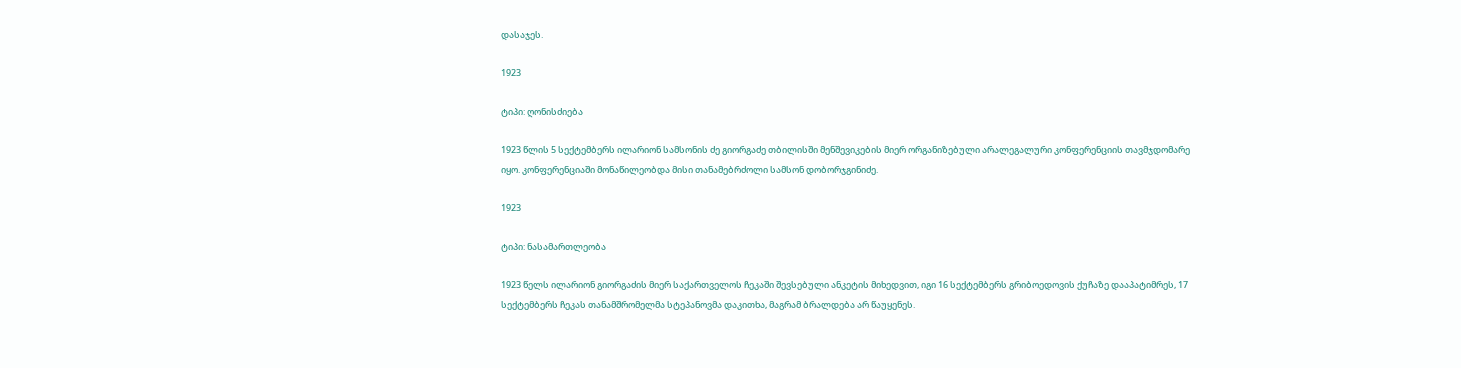დასაჯეს.

1923

ტიპი: ღონისძიება

1923 წლის 5 სექტემბერს ილარიონ სამსონის ძე გიორგაძე თბილისში მენშევიკების მიერ ორგანიზებული არალეგალური კონფერენციის თავმჯდომარე იყო. კონფერენციაში მონაწილეობდა მისი თანამებრძოლი სამსონ დობორჯგინიძე.

1923

ტიპი: ნასამართლეობა

1923 წელს ილარიონ გიორგაძის მიერ საქართველოს ჩეკაში შევსებული ანკეტის მიხედვით, იგი 16 სექტემბერს გრიბოედოვის ქუჩაზე დააპატიმრეს, 17 სექტემბერს ჩეკას თანამშრომელმა სტეპანოვმა დაკითხა, მაგრამ ბრალდება არ წაუყენეს.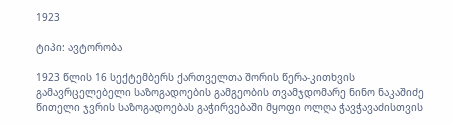1923

ტიპი: ავტორობა

1923 წლის 16 სექტემბერს ქართველთა შორის წერა-კითხვის გამავრცელებელი საზოგადოების გამგეობის თვამჯდომარე ნინო ნაკაშიძე წითელი ჯვრის საზოგადოებას გაჭირვებაში მყოფი ოლღა ჭავჭავაძისთვის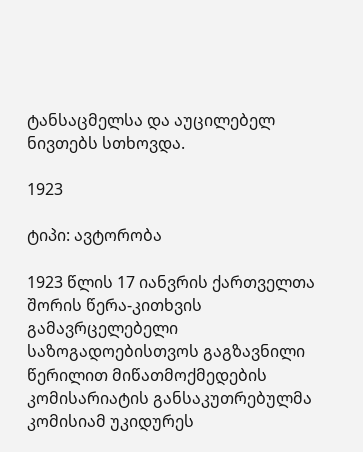ტანსაცმელსა და აუცილებელ ნივთებს სთხოვდა.

1923

ტიპი: ავტორობა

1923 წლის 17 იანვრის ქართველთა შორის წერა-კითხვის გამავრცელებელი საზოგადოებისთვოს გაგზავნილი წერილით მიწათმოქმედების კომისარიატის განსაკუთრებულმა კომისიამ უკიდურეს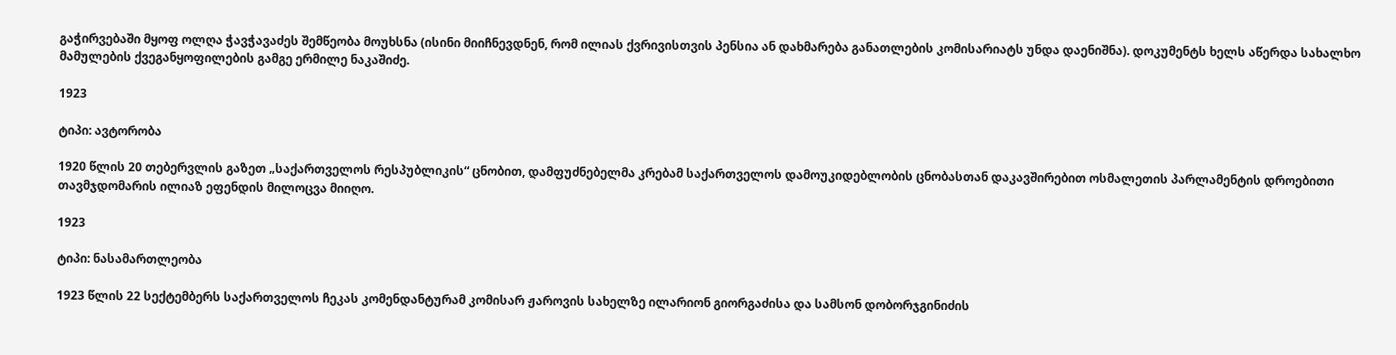გაჭირვებაში მყოფ ოლღა ჭავჭავაძეს შემწეობა მოუხსნა (ისინი მიიჩნევდნენ, რომ ილიას ქვრივისთვის პენსია ან დახმარება განათლების კომისარიატს უნდა დაენიშნა). დოკუმენტს ხელს აწერდა სახალხო მამულების ქვეგანყოფილების გამგე ერმილე ნაკაშიძე.

1923

ტიპი: ავტორობა

1920 წლის 20 თებერვლის გაზეთ „საქართველოს რესპუბლიკის“ ცნობით, დამფუძნებელმა კრებამ საქართველოს დამოუკიდებლობის ცნობასთან დაკავშირებით ოსმალეთის პარლამენტის დროებითი თავმჯდომარის ილიაზ ეფენდის მილოცვა მიიღო.

1923

ტიპი: ნასამართლეობა

1923 წლის 22 სექტემბერს საქართველოს ჩეკას კომენდანტურამ კომისარ ჟაროვის სახელზე ილარიონ გიორგაძისა და სამსონ დობორჯგინიძის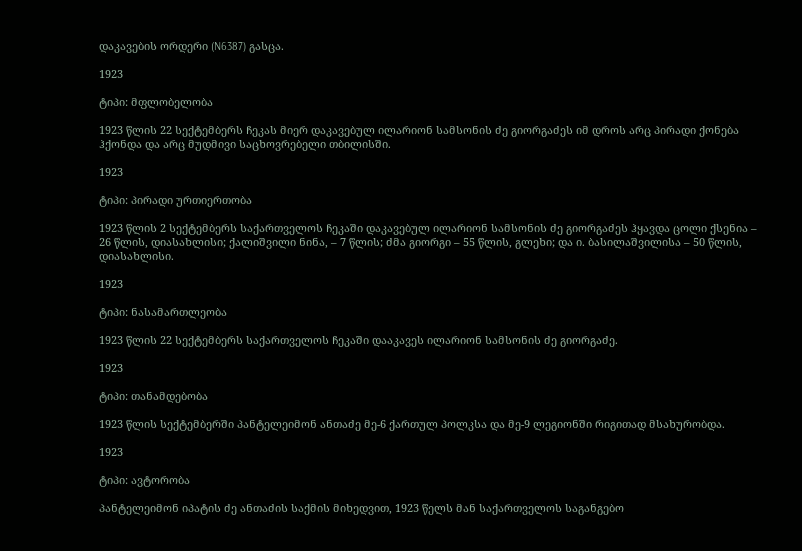დაკავების ორდერი (N6387) გასცა.

1923

ტიპი: მფლობელობა

1923 წლის 22 სექტემბერს ჩეკას მიერ დაკავებულ ილარიონ სამსონის ძე გიორგაძეს იმ დროს არც პირადი ქონება ჰქონდა და არც მუდმივი საცხოვრებელი თბილისში.

1923

ტიპი: პირადი ურთიერთობა

1923 წლის 2 სექტემბერს საქართველოს ჩეკაში დაკავებულ ილარიონ სამსონის ძე გიორგაძეს ჰყავდა ცოლი ქსენია – 26 წლის, დიასახლისი; ქალიშვილი ნინა, – 7 წლის; ძმა გიორგი – 55 წლის, გლეხი; და ი. ბასილაშვილისა – 50 წლის, დიასახლისი.

1923

ტიპი: ნასამართლეობა

1923 წლის 22 სექტემბერს საქართველოს ჩეკაში დააკავეს ილარიონ სამსონის ძე გიორგაძე.

1923

ტიპი: თანამდებობა

1923 წლის სექტემბერში პანტელეიმონ ანთაძე მე-6 ქართულ პოლკსა და მე-9 ლეგიონში რიგითად მსახურობდა.

1923

ტიპი: ავტორობა

პანტელეიმონ იპატის ძე ანთაძის საქმის მიხედვით, 1923 წელს მან საქართველოს საგანგებო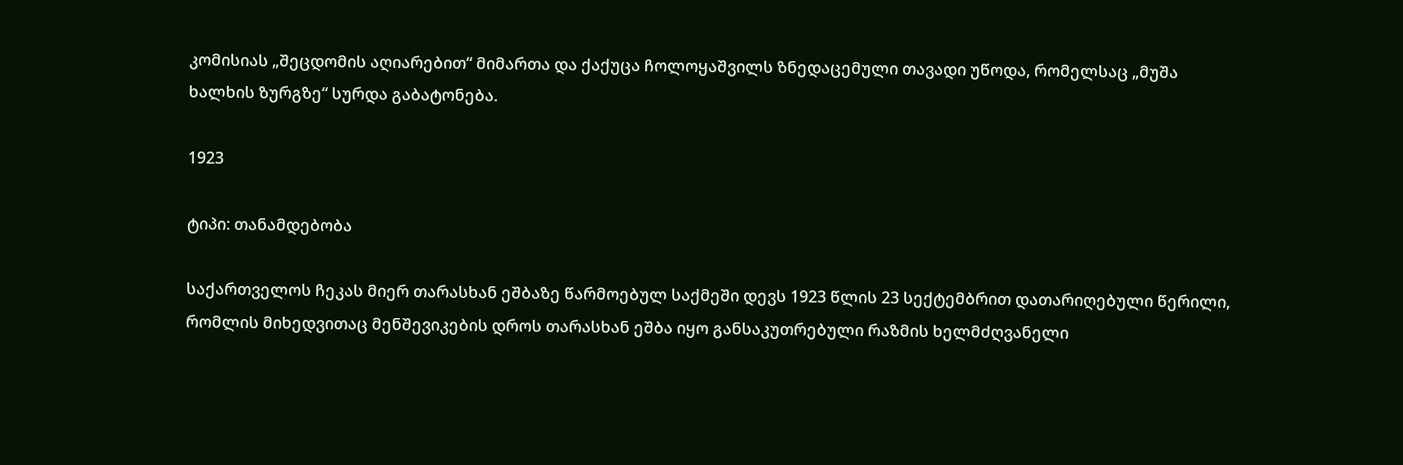კომისიას „შეცდომის აღიარებით“ მიმართა და ქაქუცა ჩოლოყაშვილს ზნედაცემული თავადი უწოდა, რომელსაც „მუშა ხალხის ზურგზე“ სურდა გაბატონება.

1923

ტიპი: თანამდებობა

საქართველოს ჩეკას მიერ თარასხან ეშბაზე წარმოებულ საქმეში დევს 1923 წლის 23 სექტემბრით დათარიღებული წერილი, რომლის მიხედვითაც მენშევიკების დროს თარასხან ეშბა იყო განსაკუთრებული რაზმის ხელმძღვანელი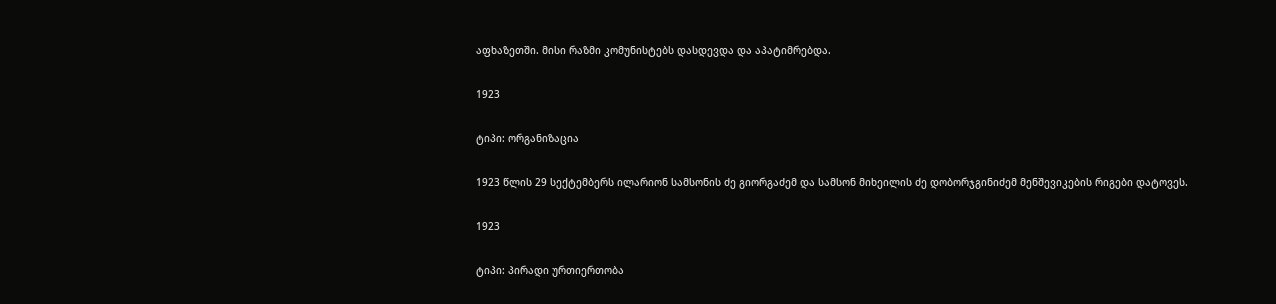აფხაზეთში. მისი რაზმი კომუნისტებს დასდევდა და აპატიმრებდა.

1923

ტიპი: ორგანიზაცია

1923 წლის 29 სექტემბერს ილარიონ სამსონის ძე გიორგაძემ და სამსონ მიხეილის ძე დობორჯგინიძემ მენშევიკების რიგები დატოვეს.

1923

ტიპი: პირადი ურთიერთობა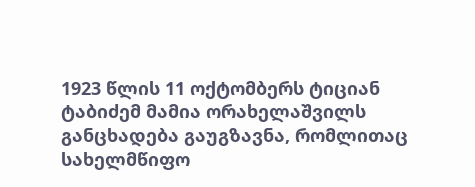1923 წლის 11 ოქტომბერს ტიციან ტაბიძემ მამია ორახელაშვილს განცხადება გაუგზავნა, რომლითაც სახელმწიფო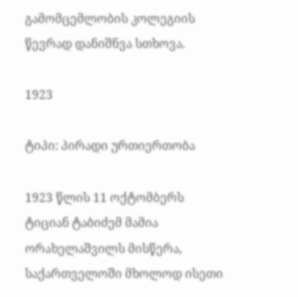გამომცემლობის კოლეგიის წევრად დანიშნვა სთხოვა.

1923

ტიპი: პირადი ურთიერთობა

1923 წლის 11 ოქტომბერს ტიციან ტაბიძემ მამია ორახელაშვილს მისწერა, საქართველოში მხოლოდ ისეთი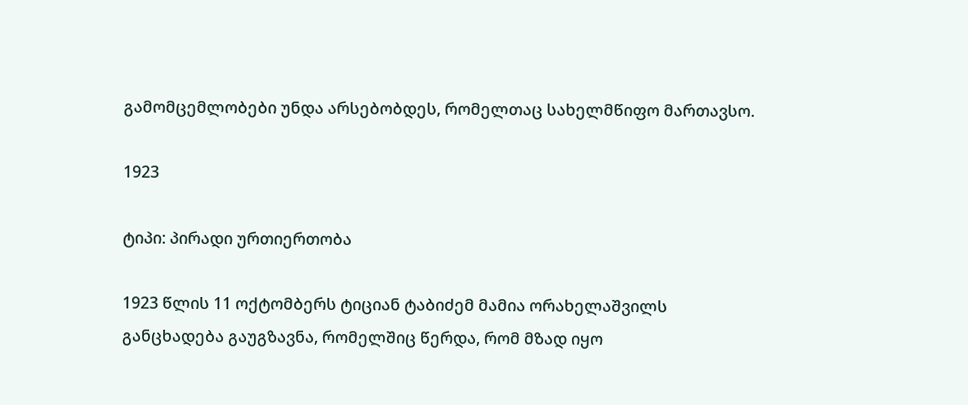გამომცემლობები უნდა არსებობდეს, რომელთაც სახელმწიფო მართავსო.

1923

ტიპი: პირადი ურთიერთობა

1923 წლის 11 ოქტომბერს ტიციან ტაბიძემ მამია ორახელაშვილს განცხადება გაუგზავნა, რომელშიც წერდა, რომ მზად იყო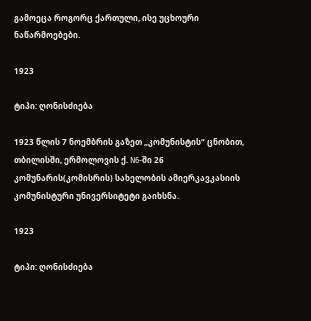გამოეცა როგორც ქართული, ისე უცხოური ნაწარმოებები.

1923

ტიპი: ღონისძიება

1923 წლის 7 ნოემბრის გაზეთ „კომუნისტის“ ცნობით, თბილისში, ერმოლოვის ქ. N6-ში 26 კომუნარის(კომისრის) სახელობის ამიერკავკასიის კომუნისტური უნივერსიტეტი გაიხსნა.

1923

ტიპი: ღონისძიება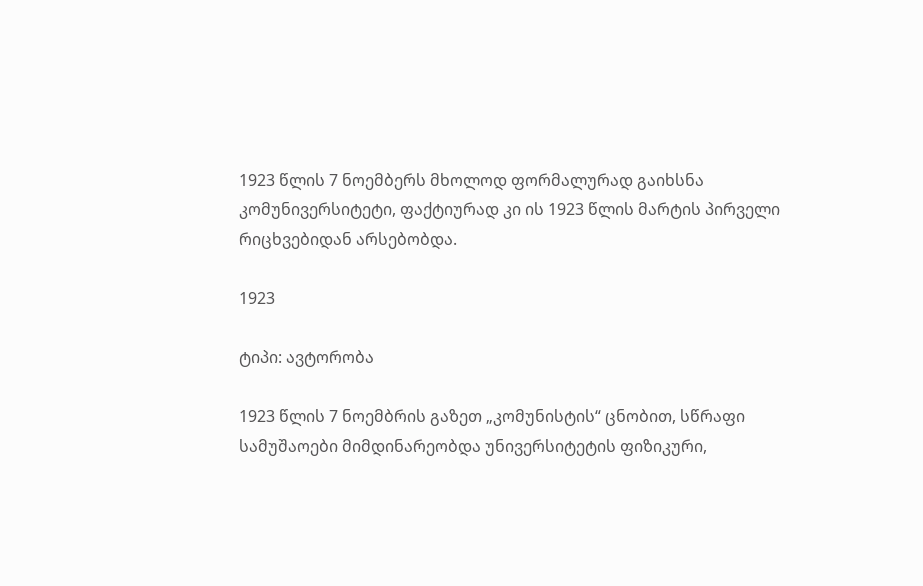1923 წლის 7 ნოემბერს მხოლოდ ფორმალურად გაიხსნა კომუნივერსიტეტი, ფაქტიურად კი ის 1923 წლის მარტის პირველი რიცხვებიდან არსებობდა.

1923

ტიპი: ავტორობა

1923 წლის 7 ნოემბრის გაზეთ „კომუნისტის“ ცნობით, სწრაფი სამუშაოები მიმდინარეობდა უნივერსიტეტის ფიზიკური,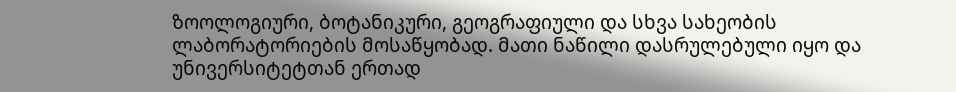ზოოლოგიური, ბოტანიკური, გეოგრაფიული და სხვა სახეობის ლაბორატორიების მოსაწყობად. მათი ნაწილი დასრულებული იყო და უნივერსიტეტთან ერთად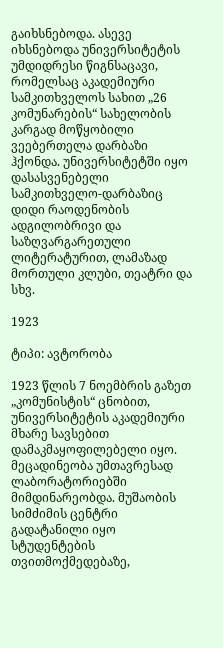გაიხსნებოდა. ასევე იხსნებოდა უნივერსიტეტის უმდიდრესი წიგნსაცავი, რომელსაც აკადემიური სამკითხველოს სახით „26 კომუნარების“ სახელობის კარგად მოწყობილი ვეებერთელა დარბაზი ჰქონდა. უნივერსიტეტში იყო დასასვენებელი სამკითხველო-დარბაზიც დიდი რაოდენობის ადგილობრივი და საზღვარგარეთული ლიტერატურით, ლამაზად მორთული კლუბი, თეატრი და სხვ.

1923

ტიპი: ავტორობა

1923 წლის 7 ნოემბრის გაზეთ „კომუნისტის“ ცნობით, უნივერსიტეტის აკადემიური მხარე სავსებით დამაკმაყოფილებელი იყო. მეცადინეობა უმთავრესად ლაბორატორიებში მიმდინარეობდა. მუშაობის სიმძიმის ცენტრი გადატანილი იყო სტუდენტების თვითმოქმედებაზე,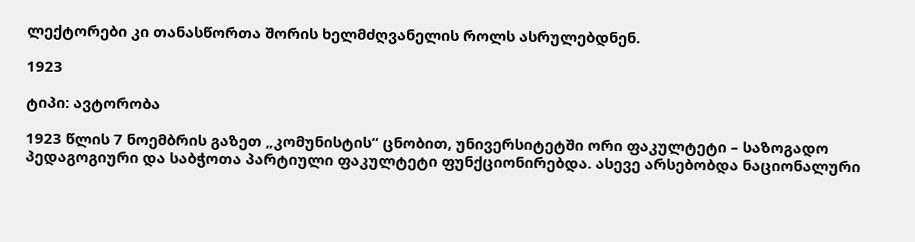ლექტორები კი თანასწორთა შორის ხელმძღვანელის როლს ასრულებდნენ.

1923

ტიპი: ავტორობა

1923 წლის 7 ნოემბრის გაზეთ „კომუნისტის“ ცნობით, უნივერსიტეტში ორი ფაკულტეტი – საზოგადო პედაგოგიური და საბჭოთა პარტიული ფაკულტეტი ფუნქციონირებდა. ასევე არსებობდა ნაციონალური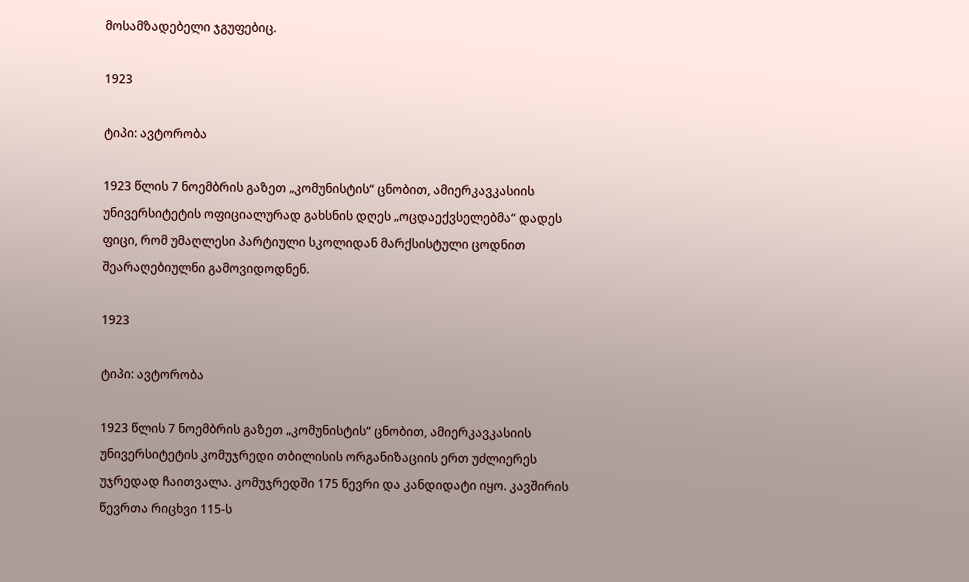მოსამზადებელი ჯგუფებიც.

1923

ტიპი: ავტორობა

1923 წლის 7 ნოემბრის გაზეთ „კომუნისტის“ ცნობით, ამიერკავკასიის უნივერსიტეტის ოფიციალურად გახსნის დღეს „ოცდაექვსელებმა“ დადეს ფიცი, რომ უმაღლესი პარტიული სკოლიდან მარქსისტული ცოდნით შეარაღებიულნი გამოვიდოდნენ.

1923

ტიპი: ავტორობა

1923 წლის 7 ნოემბრის გაზეთ „კომუნისტის“ ცნობით, ამიერკავკასიის უნივერსიტეტის კომუჯრედი თბილისის ორგანიზაციის ერთ უძლიერეს უჯრედად ჩაითვალა. კომუჯრედში 175 წევრი და კანდიდატი იყო. კავშირის წევრთა რიცხვი 115-ს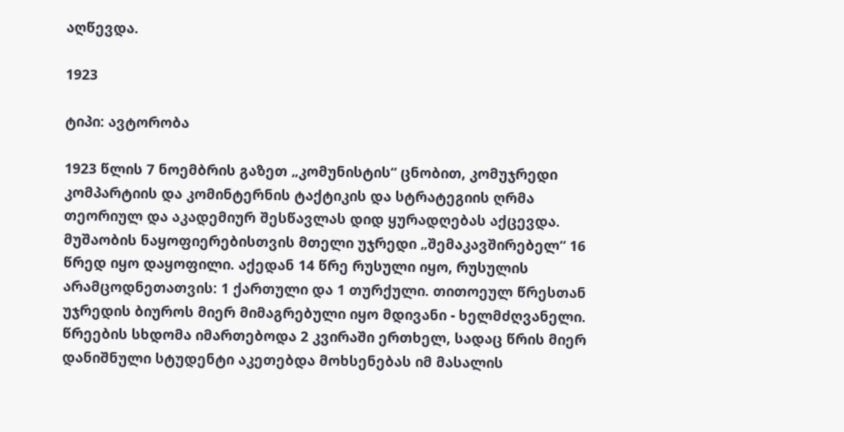აღწევდა.

1923

ტიპი: ავტორობა

1923 წლის 7 ნოემბრის გაზეთ „კომუნისტის“ ცნობით, კომუჯრედი კომპარტიის და კომინტერნის ტაქტიკის და სტრატეგიის ღრმა თეორიულ და აკადემიურ შესწავლას დიდ ყურადღებას აქცევდა. მუშაობის ნაყოფიერებისთვის მთელი უჯრედი „შემაკავშირებელ“ 16 წრედ იყო დაყოფილი. აქედან 14 წრე რუსული იყო, რუსულის არამცოდნეთათვის: 1 ქართული და 1 თურქული. თითოეულ წრესთან უჯრედის ბიუროს მიერ მიმაგრებული იყო მდივანი - ხელმძღვანელი. წრეების სხდომა იმართებოდა 2 კვირაში ერთხელ, სადაც წრის მიერ დანიშნული სტუდენტი აკეთებდა მოხსენებას იმ მასალის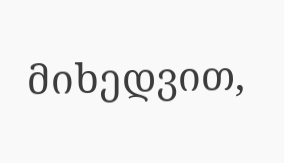მიხედვით,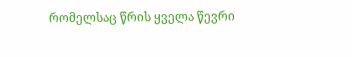რომელსაც წრის ყველა წევრი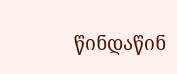წინდაწინ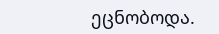ეცნობოდა.